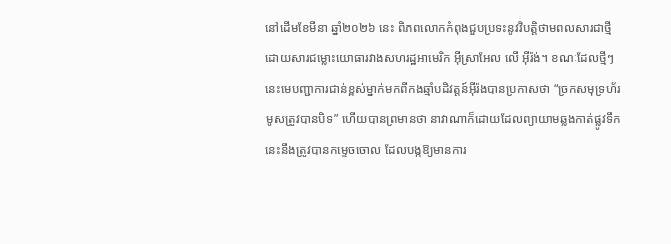នៅដើមខែមីនា ឆ្នាំ២០២៦ នេះ ពិភពលោកកំពុងជួបប្រទះនូវវិបត្តិថាមពលសារជាថ្មី ដោយសារជម្លោះយោធារវាងសហរដ្ឋអាមេរិក អ៊ីស្រាអែល លើ អ៊ីរ៉ង់។ ខណៈដែលថ្មីៗនេះមេបញ្ជាការជាន់ខ្ពស់ម្នាក់មកពីកងឆ្មាំបដិវត្តន៍អ៊ីរ៉ងបានប្រកាសថា “ច្រកសមុទ្រហ័រមូសត្រូវបានបិទ” ហើយបានព្រមានថា នាវាណាក៏ដោយដែលព្យាយាមឆ្លងកាត់ផ្លូវទឹកនេះនឹងត្រូវបានកម្ទេចចោល ដែលបង្កឱ្យមានការ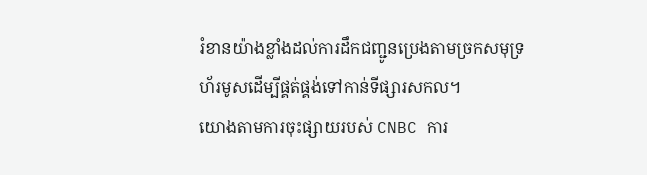រំខានយ៉ាងខ្លាំងដល់ការដឹកជញ្ជូនប្រេងតាមច្រកសមុទ្រហ័រមូសដើម្បីផ្គត់ផ្គង់ទៅកាន់ទីផ្សារសកល។
យោងតាមការចុះផ្សាយរបស់ CNBC ការ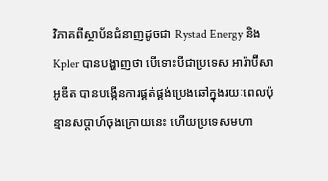វិភាគពីស្ថាប័នជំនាញដូចជា Rystad Energy និង Kpler បានបង្ហាញថា បើទោះបីជាប្រទេស អារ៉ាប៊ីសាអូឌីត បានបង្កើនការផ្គត់ផ្គង់ប្រេងឆៅក្នុងរយៈពេលប៉ុន្មានសប្តាហ៍ចុងក្រោយនេះ ហើយប្រទេសមហា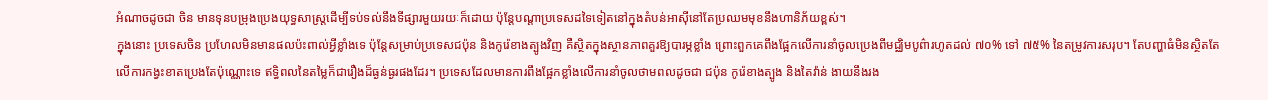អំណាចដូចជា ចិន មានទុនបម្រុងប្រេងយុទ្ធសាស្ត្រដើម្បីទប់ទល់នឹងទីផ្សារមួយរយៈក៏ដោយ ប៉ុន្តែបណ្តាប្រទេសដទៃទៀតនៅក្នុងតំបន់អាស៊ីនៅតែប្រឈមមុខនឹងហានិភ័យខ្ពស់។
ក្នុងនោះ ប្រទេសចិន ប្រហែលមិនមានផលប៉ះពាល់អ្វីខ្លាំងទេ ប៉ុន្តែសម្រាប់ប្រទេសជប៉ុន និងកូរ៉េខាងត្បូងវិញ គឺស្ថិតក្នុងស្ថានភាពគួរឱ្យបារម្ភខ្លាំង ព្រោះពួកគេពឹងផ្អែកលើការនាំចូលប្រេងពីមជ្ឈិមបូព៌ារហូតដល់ ៧០% ទៅ ៧៥% នៃតម្រូវការសរុប។ តែបញ្ហាធំមិនស្ថិតតែលើការកង្វះខាតប្រេងតែប៉ុណ្ណោះទេ ឥទ្ធិពលនៃតម្លៃក៏ជារឿងដ៏ធ្ងន់ធ្ងរផងដែរ។ ប្រទេសដែលមានការពឹងផ្អែកខ្លាំងលើការនាំចូលថាមពលដូចជា ជប៉ុន កូរ៉េខាងត្បូង និងតៃវ៉ាន់ ងាយនឹងរង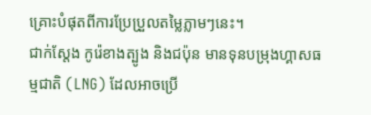គ្រោះបំផុតពីការប្រែប្រួលតម្លៃភ្លាមៗនេះ។
ជាក់ស្តែង កូរ៉េខាងត្បូង និងជប៉ុន មានទុនបម្រុងហ្គាសធម្មជាតិ (LNG) ដែលអាចប្រើ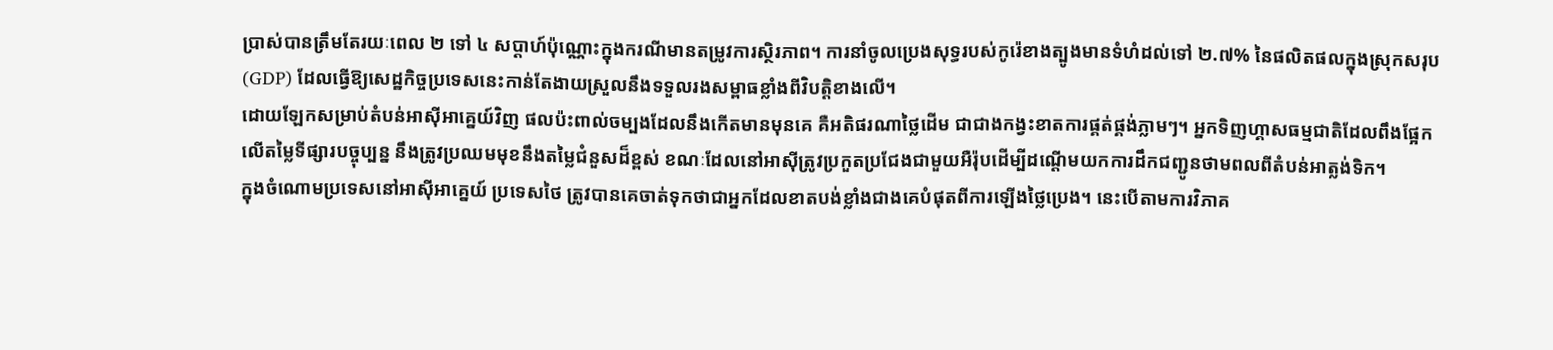ប្រាស់បានត្រឹមតែរយៈពេល ២ ទៅ ៤ សប្តាហ៍ប៉ុណ្ណោះក្នុងករណីមានតម្រូវការស្ថិរភាព។ ការនាំចូលប្រេងសុទ្ធរបស់កូរ៉េខាងត្បូងមានទំហំដល់ទៅ ២.៧% នៃផលិតផលក្នុងស្រុកសរុប (GDP) ដែលធ្វើឱ្យសេដ្ឋកិច្ចប្រទេសនេះកាន់តែងាយស្រួលនឹងទទួលរងសម្ពាធខ្លាំងពីវិបត្តិខាងលើ។
ដោយឡែកសម្រាប់តំបន់អាស៊ីអាគ្នេយ៍វិញ ផលប៉ះពាល់ចម្បងដែលនឹងកើតមានមុនគេ គឺអតិផរណាថ្លៃដើម ជាជាងកង្វះខាតការផ្គត់ផ្គង់ភ្លាមៗ។ អ្នកទិញហ្គាសធម្មជាតិដែលពឹងផ្អែកលើតម្លៃទីផ្សារបច្ចុប្បន្ន នឹងត្រូវប្រឈមមុខនឹងតម្លៃជំនួសដ៏ខ្ពស់ ខណៈដែលនៅអាស៊ីត្រូវប្រកួតប្រជែងជាមួយអឺរ៉ុបដើម្បីដណ្តើមយកការដឹកជញ្ជូនថាមពលពីតំបន់អាត្លង់ទិក។
ក្នុងចំណោមប្រទេសនៅអាស៊ីអាគ្នេយ៍ ប្រទេសថៃ ត្រូវបានគេចាត់ទុកថាជាអ្នកដែលខាតបង់ខ្លាំងជាងគេបំផុតពីការឡើងថ្លៃប្រេង។ នេះបើតាមការវិភាគ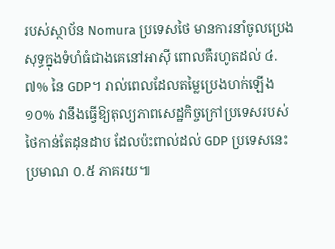របស់ស្ថាប័ន Nomura ប្រទេសថៃ មានការនាំចូលប្រេងសុទ្ធក្នុងទំហំធំជាងគេនៅអាស៊ី ពោលគឺរហូតដល់ ៤.៧% នៃ GDP។ រាល់ពេលដែលតម្លៃប្រេងហក់ឡើង ១០% វានឹងធ្វើឱ្យតុល្យភាពសេដ្ឋកិច្ចក្រៅប្រទេសរបស់ថៃកាន់តែដុនដាប ដែលប៉ះពាល់ដល់ GDP ប្រទេសនេះប្រមាណ ០.៥ ភាគរយ៕